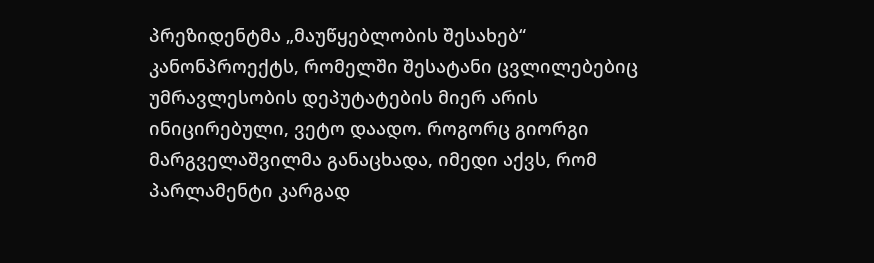პრეზიდენტმა „მაუწყებლობის შესახებ“ კანონპროექტს, რომელში შესატანი ცვლილებებიც უმრავლესობის დეპუტატების მიერ არის ინიცირებული, ვეტო დაადო. როგორც გიორგი მარგველაშვილმა განაცხადა, იმედი აქვს, რომ პარლამენტი კარგად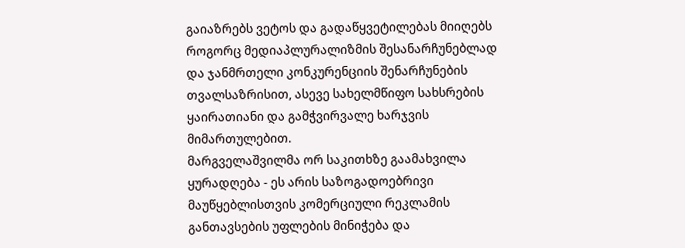გაიაზრებს ვეტოს და გადაწყვეტილებას მიიღებს როგორც მედიაპლურალიზმის შესანარჩუნებლად და ჯანმრთელი კონკურენციის შენარჩუნების თვალსაზრისით, ასევე სახელმწიფო სახსრების ყაირათიანი და გამჭვირვალე ხარჯვის მიმართულებით.
მარგველაშვილმა ორ საკითხზე გაამახვილა ყურადღება - ეს არის საზოგადოებრივი მაუწყებლისთვის კომერციული რეკლამის განთავსების უფლების მინიჭება და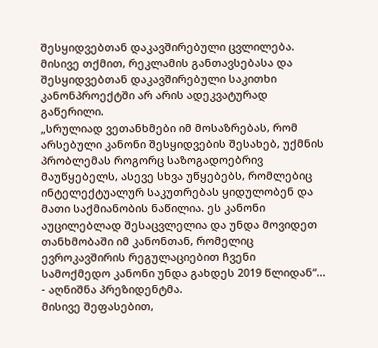შესყიდვებთან დაკავშირებული ცვლილება. მისივე თქმით, რეკლამის განთავსებასა და შესყიდვებთან დაკავშირებული საკითხი კანონპროექტში არ არის ადეკვატურად გაწერილი.
„სრულიად ვეთანხმები იმ მოსაზრებას, რომ არსებული კანონი შესყიდვების შესახებ, უქმნის პრობლემას როგორც საზოგადოებრივ მაუწყებელს, ასევე სხვა უწყებებს, რომლებიც ინტელექტუალურ საკუთრებას ყიდულობენ და მათი საქმიანობის ნაწილია. ეს კანონი აუცილებლად შესაცვლელია და უნდა მოვიდეთ თანხმობაში იმ კანონთან, რომელიც ევროკავშირის რეგულაციებით ჩვენი სამოქმედო კანონი უნდა გახდეს 2019 წლიდან“... - აღნიშნა პრეზიდენტმა.
მისივე შეფასებით,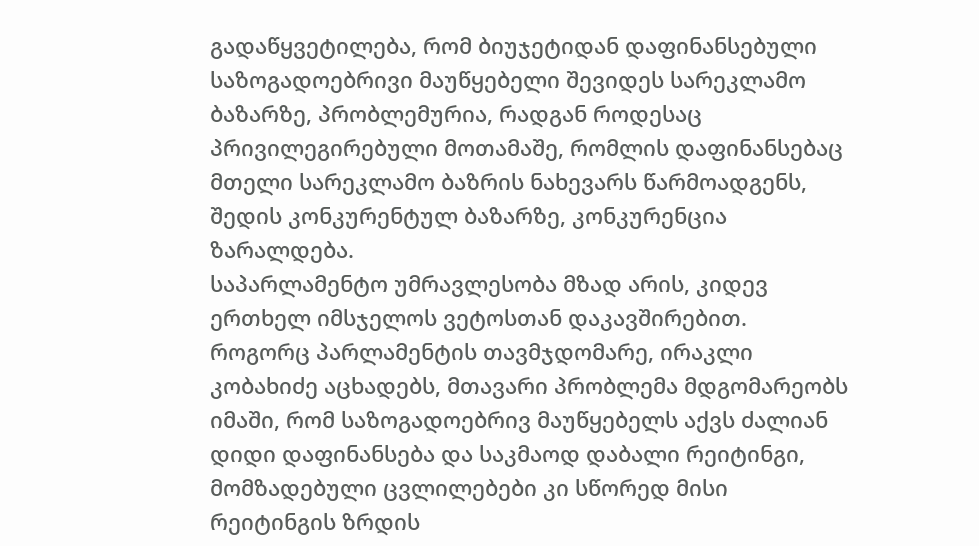გადაწყვეტილება, რომ ბიუჯეტიდან დაფინანსებული საზოგადოებრივი მაუწყებელი შევიდეს სარეკლამო ბაზარზე, პრობლემურია, რადგან როდესაც პრივილეგირებული მოთამაშე, რომლის დაფინანსებაც მთელი სარეკლამო ბაზრის ნახევარს წარმოადგენს, შედის კონკურენტულ ბაზარზე, კონკურენცია ზარალდება.
საპარლამენტო უმრავლესობა მზად არის, კიდევ ერთხელ იმსჯელოს ვეტოსთან დაკავშირებით.
როგორც პარლამენტის თავმჯდომარე, ირაკლი კობახიძე აცხადებს, მთავარი პრობლემა მდგომარეობს იმაში, რომ საზოგადოებრივ მაუწყებელს აქვს ძალიან დიდი დაფინანსება და საკმაოდ დაბალი რეიტინგი, მომზადებული ცვლილებები კი სწორედ მისი რეიტინგის ზრდის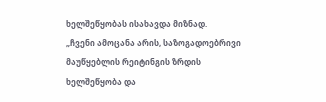ხელშეწყობას ისახავდა მიზნად.
„ჩვენი ამოცანა არის, საზოგადოებრივი მაუწყებლის რეიტინგის ზრდის ხელშეწყობა და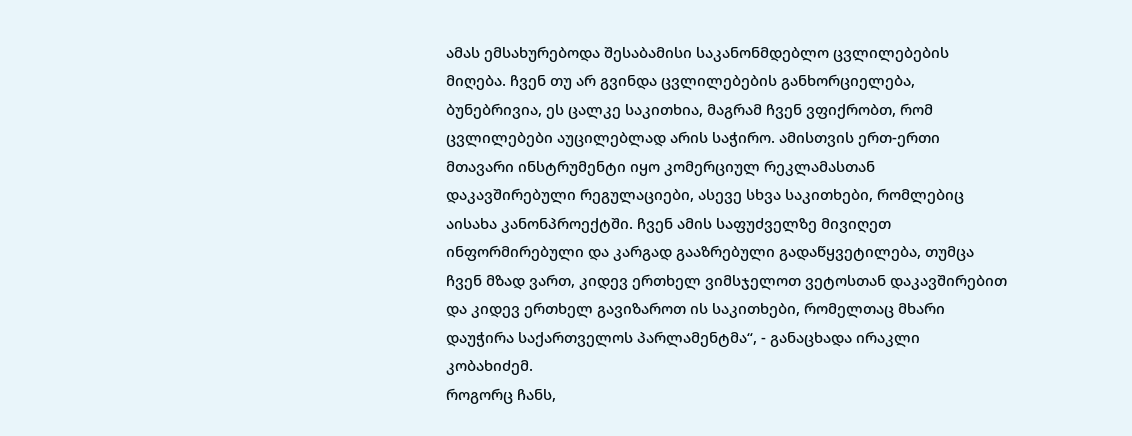ამას ემსახურებოდა შესაბამისი საკანონმდებლო ცვლილებების მიღება. ჩვენ თუ არ გვინდა ცვლილებების განხორციელება, ბუნებრივია, ეს ცალკე საკითხია, მაგრამ ჩვენ ვფიქრობთ, რომ ცვლილებები აუცილებლად არის საჭირო. ამისთვის ერთ-ერთი მთავარი ინსტრუმენტი იყო კომერციულ რეკლამასთან დაკავშირებული რეგულაციები, ასევე სხვა საკითხები, რომლებიც აისახა კანონპროექტში. ჩვენ ამის საფუძველზე მივიღეთ ინფორმირებული და კარგად გააზრებული გადაწყვეტილება, თუმცა ჩვენ მზად ვართ, კიდევ ერთხელ ვიმსჯელოთ ვეტოსთან დაკავშირებით და კიდევ ერთხელ გავიზაროთ ის საკითხები, რომელთაც მხარი დაუჭირა საქართველოს პარლამენტმა“, - განაცხადა ირაკლი კობახიძემ.
როგორც ჩანს,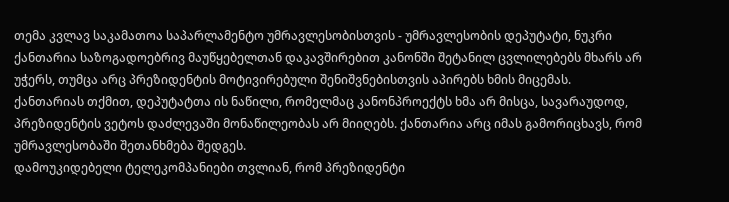თემა კვლავ საკამათოა საპარლამენტო უმრავლესობისთვის - უმრავლესობის დეპუტატი, ნუკრი ქანთარია საზოგადოებრივ მაუწყებელთან დაკავშირებით კანონში შეტანილ ცვლილებებს მხარს არ უჭერს, თუმცა არც პრეზიდენტის მოტივირებული შენიშვნებისთვის აპირებს ხმის მიცემას.
ქანთარიას თქმით, დეპუტატთა ის ნაწილი, რომელმაც კანონპროექტს ხმა არ მისცა, სავარაუდოდ, პრეზიდენტის ვეტოს დაძლევაში მონაწილეობას არ მიიღებს. ქანთარია არც იმას გამორიცხავს, რომ უმრავლესობაში შეთანხმება შედგეს.
დამოუკიდებელი ტელეკომპანიები თვლიან, რომ პრეზიდენტი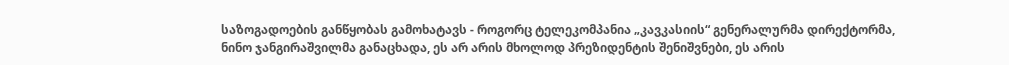საზოგადოების განწყობას გამოხატავს - როგორც ტელეკომპანია „კავკასიის“ გენერალურმა დირექტორმა, ნინო ჯანგირაშვილმა განაცხადა, ეს არ არის მხოლოდ პრეზიდენტის შენიშვნები, ეს არის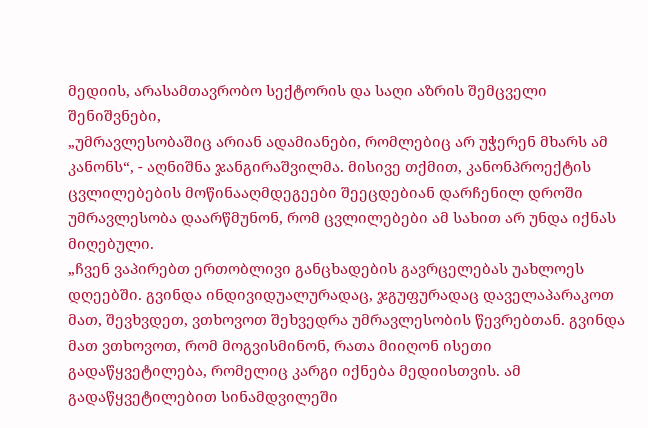მედიის, არასამთავრობო სექტორის და საღი აზრის შემცველი შენიშვნები,
„უმრავლესობაშიც არიან ადამიანები, რომლებიც არ უჭერენ მხარს ამ კანონს“, - აღნიშნა ჯანგირაშვილმა. მისივე თქმით, კანონპროექტის ცვლილებების მოწინააღმდეგეები შეეცდებიან დარჩენილ დროში უმრავლესობა დაარწმუნონ, რომ ცვლილებები ამ სახით არ უნდა იქნას მიღებული.
„ჩვენ ვაპირებთ ერთობლივი განცხადების გავრცელებას უახლოეს დღეებში. გვინდა ინდივიდუალურადაც, ჯგუფურადაც დაველაპარაკოთ მათ, შევხვდეთ, ვთხოვოთ შეხვედრა უმრავლესობის წევრებთან. გვინდა მათ ვთხოვოთ, რომ მოგვისმინონ, რათა მიიღონ ისეთი გადაწყვეტილება, რომელიც კარგი იქნება მედიისთვის. ამ გადაწყვეტილებით სინამდვილეში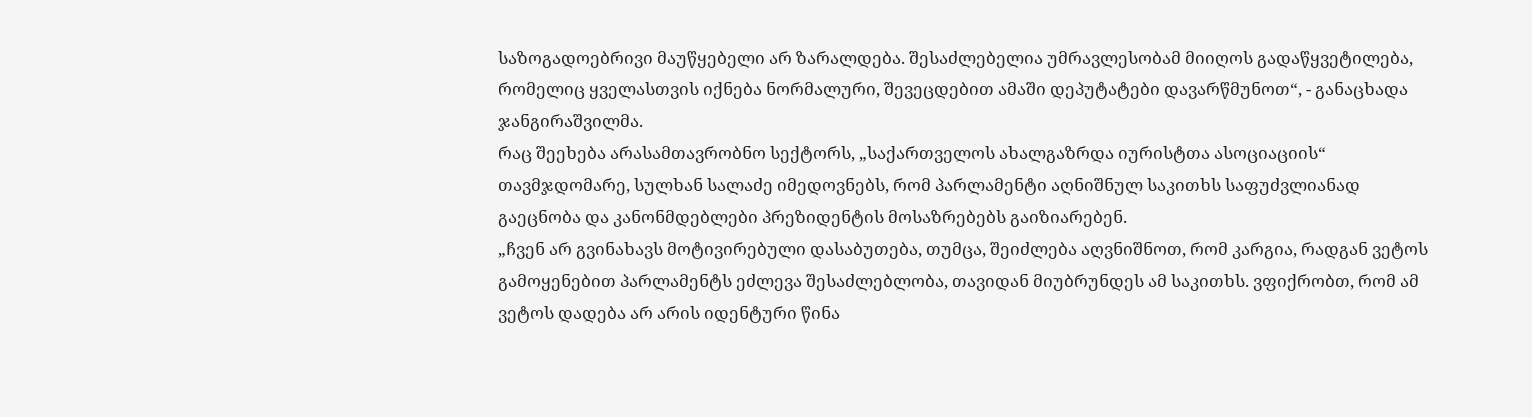საზოგადოებრივი მაუწყებელი არ ზარალდება. შესაძლებელია უმრავლესობამ მიიღოს გადაწყვეტილება, რომელიც ყველასთვის იქნება ნორმალური, შევეცდებით ამაში დეპუტატები დავარწმუნოთ“, - განაცხადა ჯანგირაშვილმა.
რაც შეეხება არასამთავრობნო სექტორს, „საქართველოს ახალგაზრდა იურისტთა ასოციაციის“ თავმჯდომარე, სულხან სალაძე იმედოვნებს, რომ პარლამენტი აღნიშნულ საკითხს საფუძვლიანად გაეცნობა და კანონმდებლები პრეზიდენტის მოსაზრებებს გაიზიარებენ.
„ჩვენ არ გვინახავს მოტივირებული დასაბუთება, თუმცა, შეიძლება აღვნიშნოთ, რომ კარგია, რადგან ვეტოს გამოყენებით პარლამენტს ეძლევა შესაძლებლობა, თავიდან მიუბრუნდეს ამ საკითხს. ვფიქრობთ, რომ ამ ვეტოს დადება არ არის იდენტური წინა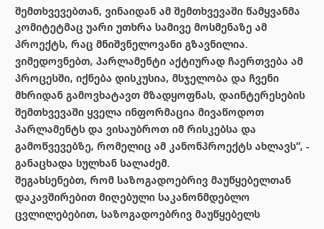შემთხვევებთან, ვინაიდან ამ შემთხვევაში წამყვანმა კომიტეტმაც უარი უთხრა სამივე მოსმენაზე ამ პროექტს, რაც მნიშვნელოვანი გზავნილია. ვიმედოვნებთ, პარლამენტი აქტიურად ჩაერთვება ამ პროცესში, იქნება დისკუსია, მსჯელობა და ჩვენი მხრიდან გამოვხატავთ მზადყოფნას, დაინტერესების შემთხვევაში ყველა ინფორმაცია მივაწოდოთ პარლამენტს და ვისაუბროთ იმ რისკებსა და გამოწვევებზე, რომელიც ამ კანონპროექტს ახლავს“, - განაცხადა სულხან სალაძემ.
შეგახსენებთ, რომ საზოგადოებრივ მაუწყებელთან დაკავშირებით მიღებული საკანონმდებლო ცვლილებებით, საზოგადოებრივ მაუწყებელს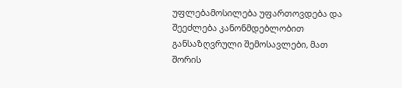უფლებამოსილება უფართოვდება და შეეძლება კანონმდებლობით განსაზღვრული შემოსავლები, მათ შორის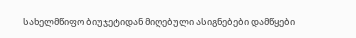სახელმწიფო ბიუჯეტიდან მიღებული ასიგნებები დამწყები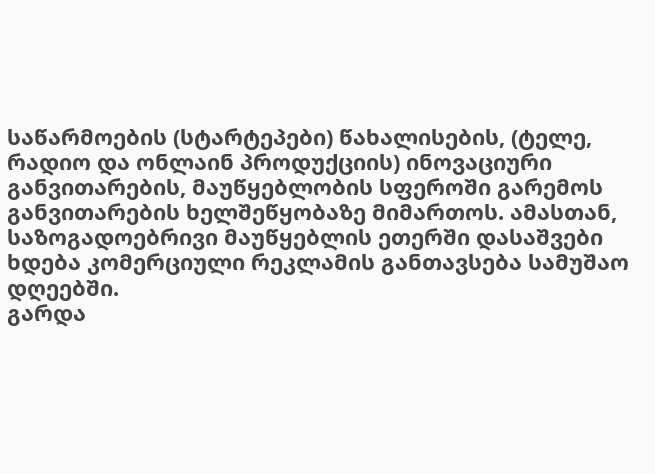საწარმოების (სტარტეპები) წახალისების, (ტელე, რადიო და ონლაინ პროდუქციის) ინოვაციური განვითარების, მაუწყებლობის სფეროში გარემოს განვითარების ხელშეწყობაზე მიმართოს. ამასთან, საზოგადოებრივი მაუწყებლის ეთერში დასაშვები ხდება კომერციული რეკლამის განთავსება სამუშაო დღეებში.
გარდა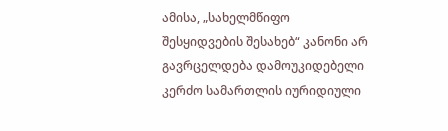ამისა, „სახელმწიფო შესყიდვების შესახებ“ კანონი არ გავრცელდება დამოუკიდებელი კერძო სამართლის იურიდიული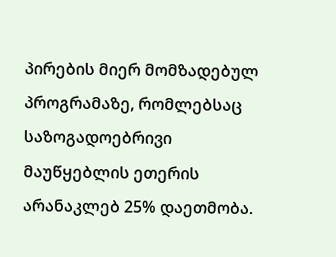პირების მიერ მომზადებულ პროგრამაზე, რომლებსაც საზოგადოებრივი მაუწყებლის ეთერის არანაკლებ 25% დაეთმობა.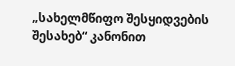„სახელმწიფო შესყიდვების შესახებ“ კანონით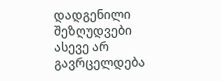დადგენილი შეზღუდვები ასევე არ გავრცელდება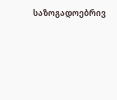საზოგადოებრივ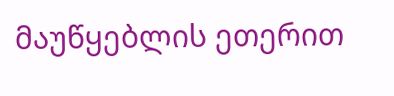მაუწყებლის ეთერით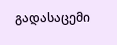გადასაცემი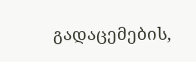გადაცემების,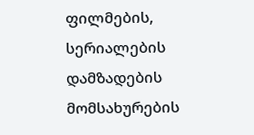ფილმების, სერიალების დამზადების მომსახურების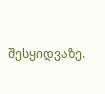შესყიდვაზე.